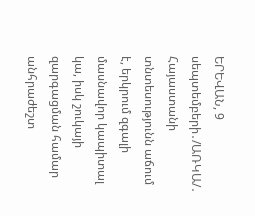ԵՐԵՎԱՆ, 9 սեպտեմբերի․/ԱՌԿԱ/․ Հայաստանի տնտեսությունն աճում է, երկրում զգալի մասնավոր կապիտալ կա, իսկ շուկայի զարգացման համար անհրաժեշտ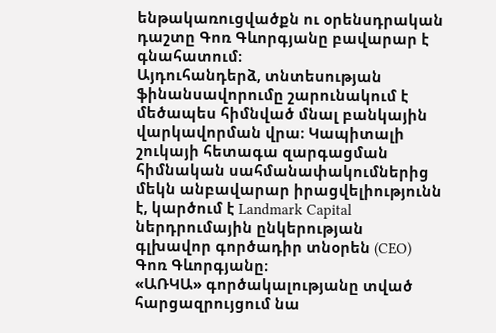ենթակառուցվածքն ու օրենսդրական դաշտը Գոռ Գևորգյանը բավարար է գնահատում։
Այդուհանդերձ, տնտեսության ֆինանսավորումը շարունակում է մեծապես հիմնված մնալ բանկային վարկավորման վրա։ Կապիտալի շուկայի հետագա զարգացման հիմնական սահմանափակումներից մեկն անբավարար իրացվելիությունն է, կարծում է Landmark Capital ներդրումային ընկերության գլխավոր գործադիր տնօրեն (CEO) Գոռ Գևորգյանը։
«ԱՌԿԱ» գործակալությանը տված հարցազրույցում նա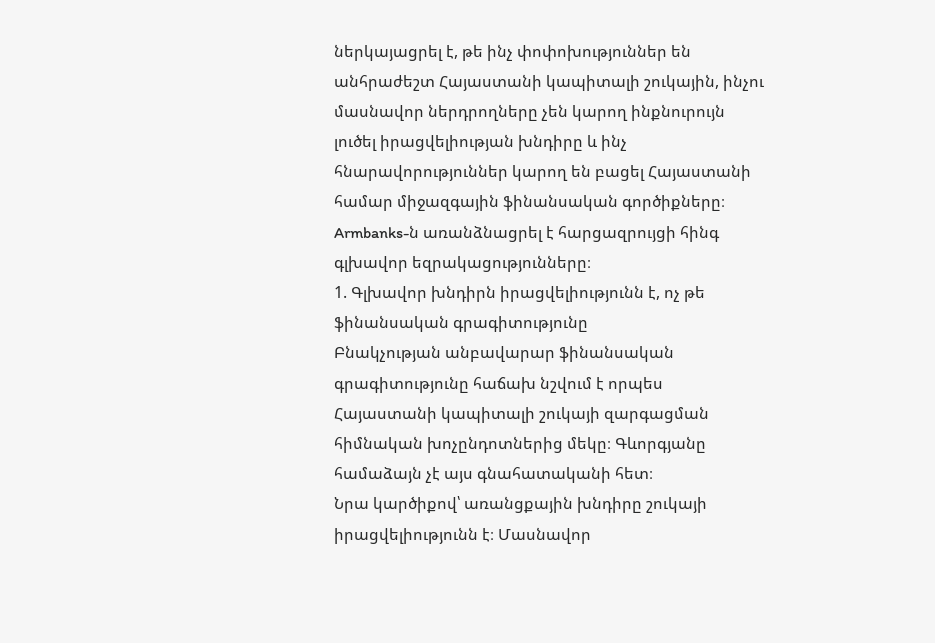ներկայացրել է, թե ինչ փոփոխություններ են անհրաժեշտ Հայաստանի կապիտալի շուկային, ինչու մասնավոր ներդրողները չեն կարող ինքնուրույն լուծել իրացվելիության խնդիրը և ինչ հնարավորություններ կարող են բացել Հայաստանի համար միջազգային ֆինանսական գործիքները։
Armbanks-ն առանձնացրել է հարցազրույցի հինգ գլխավոր եզրակացությունները։
1. Գլխավոր խնդիրն իրացվելիությունն է, ոչ թե ֆինանսական գրագիտությունը
Բնակչության անբավարար ֆինանսական գրագիտությունը հաճախ նշվում է որպես Հայաստանի կապիտալի շուկայի զարգացման հիմնական խոչընդոտներից մեկը։ Գևորգյանը համաձայն չէ այս գնահատականի հետ։
Նրա կարծիքով՝ առանցքային խնդիրը շուկայի իրացվելիությունն է։ Մասնավոր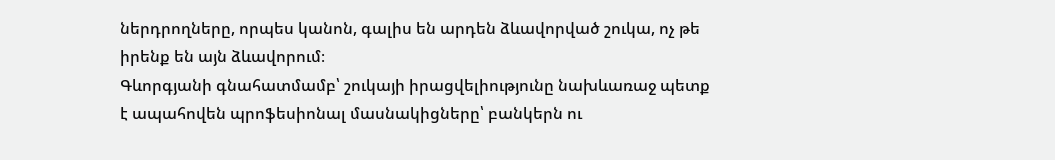ներդրողները, որպես կանոն, գալիս են արդեն ձևավորված շուկա, ոչ թե իրենք են այն ձևավորում։
Գևորգյանի գնահատմամբ՝ շուկայի իրացվելիությունը նախևառաջ պետք է ապահովեն պրոֆեսիոնալ մասնակիցները՝ բանկերն ու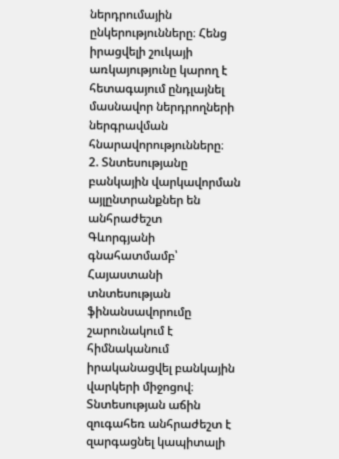ներդրումային ընկերությունները։ Հենց իրացվելի շուկայի առկայությունը կարող է հետագայում ընդլայնել մասնավոր ներդրողների ներգրավման հնարավորությունները։
2. Տնտեսությանը բանկային վարկավորման այլընտրանքներ են անհրաժեշտ
Գևորգյանի գնահատմամբ՝ Հայաստանի տնտեսության ֆինանսավորումը շարունակում է հիմնականում իրականացվել բանկային վարկերի միջոցով։
Տնտեսության աճին զուգահեռ անհրաժեշտ է զարգացնել կապիտալի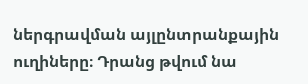ներգրավման այլընտրանքային ուղիները։ Դրանց թվում նա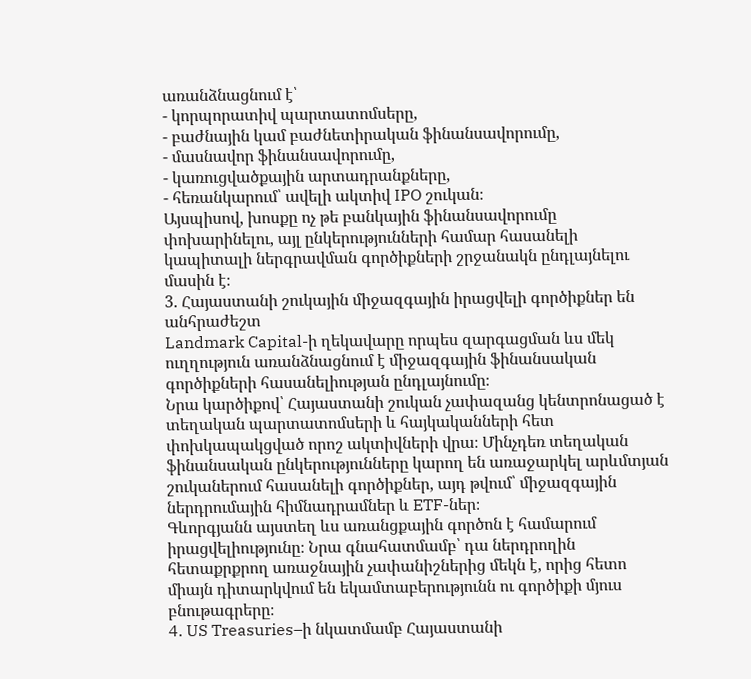առանձնացնում է՝
- կորպորատիվ պարտատոմսերը,
- բաժնային կամ բաժնետիրական ֆինանսավորումը,
- մասնավոր ֆինանսավորումը,
- կառուցվածքային արտադրանքները,
- հեռանկարում՝ ավելի ակտիվ IPO շուկան։
Այսպիսով, խոսքը ոչ թե բանկային ֆինանսավորումը փոխարինելու, այլ ընկերությունների համար հասանելի կապիտալի ներգրավման գործիքների շրջանակն ընդլայնելու մասին է։
3. Հայաստանի շուկային միջազգային իրացվելի գործիքներ են անհրաժեշտ
Landmark Capital-ի ղեկավարը որպես զարգացման ևս մեկ ուղղություն առանձնացնում է միջազգային ֆինանսական գործիքների հասանելիության ընդլայնումը։
Նրա կարծիքով՝ Հայաստանի շուկան չափազանց կենտրոնացած է տեղական պարտատոմսերի և հայկականների հետ փոխկապակցված որոշ ակտիվների վրա։ Մինչդեռ տեղական ֆինանսական ընկերությունները կարող են առաջարկել արևմտյան շուկաներում հասանելի գործիքներ, այդ թվում՝ միջազգային ներդրումային հիմնադրամներ և ETF-ներ։
Գևորգյանն այստեղ ևս առանցքային գործոն է համարում իրացվելիությունը։ Նրա գնահատմամբ՝ դա ներդրողին հետաքրքրող առաջնային չափանիշներից մեկն է, որից հետո միայն դիտարկվում են եկամտաբերությունն ու գործիքի մյուս բնութագրերը։
4. US Treasuries–ի նկատմամբ Հայաստանի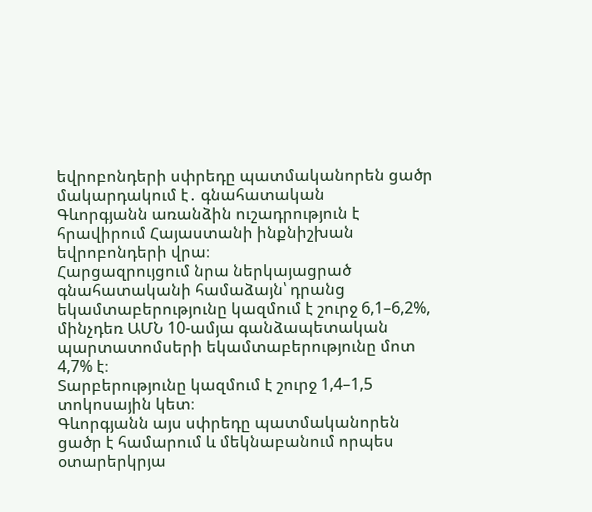եվրոբոնդերի սփրեդը պատմականորեն ցածր մակարդակում է․ գնահատական
Գևորգյանն առանձին ուշադրություն է հրավիրում Հայաստանի ինքնիշխան եվրոբոնդերի վրա։
Հարցազրույցում նրա ներկայացրած գնահատականի համաձայն՝ դրանց եկամտաբերությունը կազմում է շուրջ 6,1–6,2%, մինչդեռ ԱՄՆ 10-ամյա գանձապետական պարտատոմսերի եկամտաբերությունը մոտ 4,7% է։
Տարբերությունը կազմում է շուրջ 1,4–1,5 տոկոսային կետ։
Գևորգյանն այս սփրեդը պատմականորեն ցածր է համարում և մեկնաբանում որպես օտարերկրյա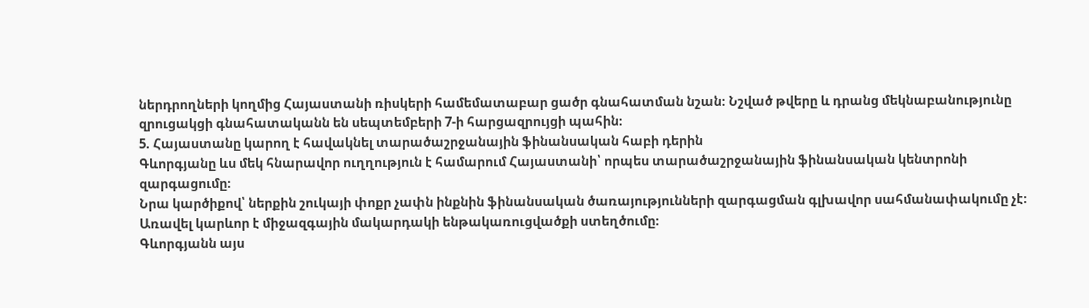ներդրողների կողմից Հայաստանի ռիսկերի համեմատաբար ցածր գնահատման նշան։ Նշված թվերը և դրանց մեկնաբանությունը զրուցակցի գնահատականն են սեպտեմբերի 7-ի հարցազրույցի պահին։
5. Հայաստանը կարող է հավակնել տարածաշրջանային ֆինանսական հաբի դերին
Գևորգյանը ևս մեկ հնարավոր ուղղություն է համարում Հայաստանի՝ որպես տարածաշրջանային ֆինանսական կենտրոնի զարգացումը։
Նրա կարծիքով՝ ներքին շուկայի փոքր չափն ինքնին ֆինանսական ծառայությունների զարգացման գլխավոր սահմանափակումը չէ։ Առավել կարևոր է միջազգային մակարդակի ենթակառուցվածքի ստեղծումը։
Գևորգյանն այս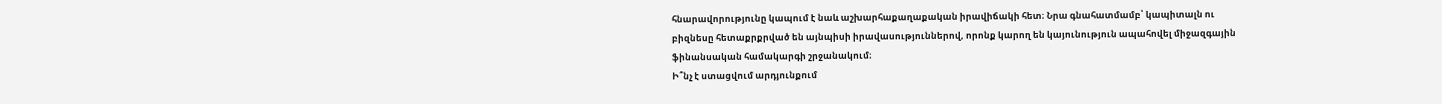հնարավորությունը կապում է նաև աշխարհաքաղաքական իրավիճակի հետ։ Նրա գնահատմամբ՝ կապիտալն ու բիզնեսը հետաքրքրված են այնպիսի իրավասություններով, որոնք կարող են կայունություն ապահովել միջազգային ֆինանսական համակարգի շրջանակում։
Ի՞նչ է ստացվում արդյունքում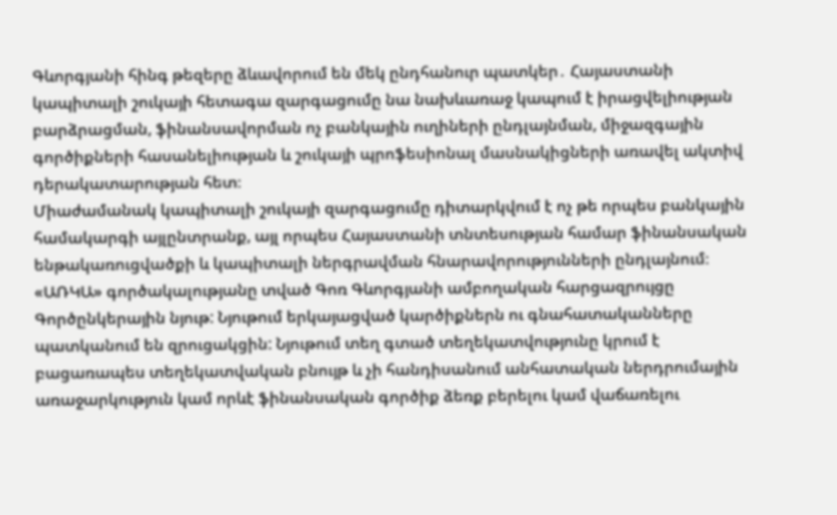Գևորգյանի հինգ թեզերը ձևավորում են մեկ ընդհանուր պատկեր․ Հայաստանի կապիտալի շուկայի հետագա զարգացումը նա նախևառաջ կապում է իրացվելիության բարձրացման, ֆինանսավորման ոչ բանկային ուղիների ընդլայնման, միջազգային գործիքների հասանելիության և շուկայի պրոֆեսիոնալ մասնակիցների առավել ակտիվ դերակատարության հետ։
Միաժամանակ կապիտալի շուկայի զարգացումը դիտարկվում է ոչ թե որպես բանկային համակարգի այլընտրանք, այլ որպես Հայաստանի տնտեսության համար ֆինանսական ենթակառուցվածքի և կապիտալի ներգրավման հնարավորությունների ընդլայնում։
«ԱՌԿԱ» գործակալությանը տված Գոռ Գևորգյանի ամբողական հարցազրույցը
Գործընկերային նյութ: Նյութում երկայացված կարծիքներն ու գնահատականները պատկանում են զրուցակցին: Նյութում տեղ գտած տեղեկատվությունը կրում է բացառապես տեղեկատվական բնույթ և չի հանդիսանում անհատական ներդրումային առաջարկություն կամ որևէ ֆինանսական գործիք ձեռք բերելու կամ վաճառելու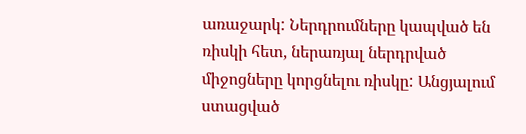առաջարկ: Ներդրումները կապված են ռիսկի հետ, ներառյալ ներդրված միջոցները կորցնելու ռիսկը: Անցյալում ստացված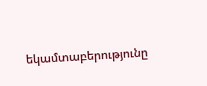եկամտաբերությունը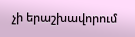չի երաշխավորում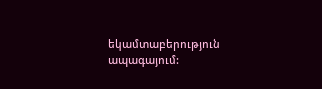եկամտաբերություն ապագայում: